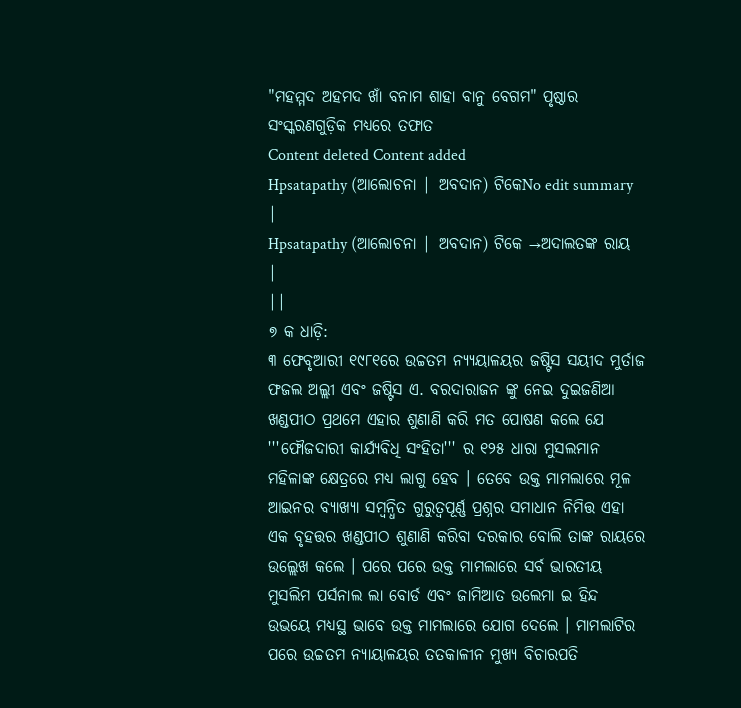"ମହମ୍ମଦ ଅହମଦ ଖାଁ ବନାମ ଶାହା ବାନୁ ବେଗମ" ପୃଷ୍ଠାର ସଂସ୍କରଣଗୁଡ଼ିକ ମଧ୍ୟରେ ତଫାତ
Content deleted Content added
Hpsatapathy (ଆଲୋଚନା | ଅବଦାନ) ଟିକେNo edit summary |
Hpsatapathy (ଆଲୋଚନା | ଅବଦାନ) ଟିକେ →ଅଦାଲତଙ୍କ ରାୟ |
||
୭ କ ଧାଡ଼ି:
୩ ଫେବୃଆରୀ ୧୯୮୧ରେ ଉଚ୍ଚତମ ନ୍ୟ୍ୟୟାଳୟର ଜଷ୍ଟିସ ସୟୀଦ ମୁର୍ତାଜ ଫଜଲ ଅଲ୍ଲୀ ଏବଂ ଜଷ୍ଟିସ ଏ. ବରଦାରାଜନ ଙ୍କୁ ନେଇ ଦୁଇଜଣିଆ ଖଣ୍ଡପୀଠ ପ୍ରଥମେ ଏହାର ଶୁଣାଣି କରି ମତ ପୋଷଣ କଲେ ଯେ '''ଫୌଜଦାରୀ କାର୍ଯ୍ୟବିଧି ସଂହିତା''' ର ୧୨୫ ଧାରା ମୁସଲମାନ ମହିଳାଙ୍କ କ୍ଷେତ୍ରରେ ମଧ୍ୟ ଲାଗୁ ହେବ । ତେବେ ଉକ୍ତ ମାମଲାରେ ମୂଳ ଆଇନର ବ୍ୟାଖ୍ୟା ସମ୍ବନ୍ଧିତ ଗୁରୁତ୍ୱପୂର୍ଣ୍ଣ ପ୍ରଶ୍ନର ସମାଧାନ ନିମିତ୍ତ ଏହା ଏକ ବୃହତ୍ତର ଖଣ୍ଡପୀଠ ଶୁଣାଣି କରିବା ଦରକାର ବୋଲି ତାଙ୍କ ରାୟରେ ଉଲ୍ଲେଖ କଲେ । ପରେ ପରେ ଉକ୍ତ ମାମଲାରେ ସର୍ବ ଭାରତୀୟ ମୁସଲିମ ପର୍ସନାଲ ଲା ବୋର୍ଡ ଏବଂ ଜାମିଆତ ଉଲେମା ଇ ହିନ୍ଦ ଉଭୟେ ମଧ୍ୟସ୍ଥ ଭାବେ ଉକ୍ତ ମାମଲାରେ ଯୋଗ ଦେଲେ । ମାମଲାଟିର ପରେ ଉଚ୍ଚତମ ନ୍ୟାୟାଳୟର ତତକାଳୀନ ମୁଖ୍ୟ ବିଚାରପତି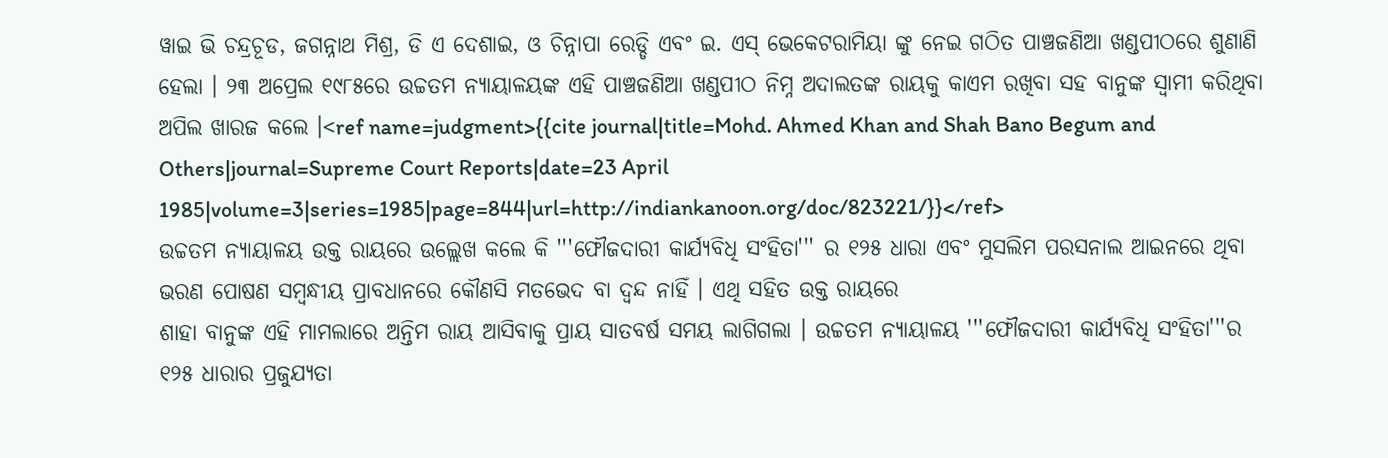ୱାଇ ଭି ଚନ୍ଦ୍ରଚୂଡ, ଜଗନ୍ନାଥ ମିଶ୍ର, ଡି ଏ ଦେଶାଇ, ଓ ଚିନ୍ନାପା ରେଡ୍ଡି ଏବଂ ଇ. ଏସ୍ ଭେକେଟରାମିୟା ଙ୍କୁ ନେଇ ଗଠିତ ପାଞ୍ଚଜଣିଆ ଖଣ୍ଡପୀଠରେ ଶୁଣାଣି ହେଲା । ୨୩ ଅପ୍ରେଲ ୧୯୮୫ରେ ଉଚ୍ଚତମ ନ୍ୟାୟାଳୟଙ୍କ ଏହି ପାଞ୍ଚଜଣିଆ ଖଣ୍ଡପୀଠ ନିମ୍ନ ଅଦାଲତଙ୍କ ରାୟକୁ କାଏମ ରଖିବା ସହ ବାନୁଙ୍କ ସ୍ୱାମୀ କରିଥିବା ଅପିଲ ଖାରଜ କଲେ ।<ref name=judgment>{{cite journal|title=Mohd. Ahmed Khan and Shah Bano Begum and Others|journal=Supreme Court Reports|date=23 April 1985|volume=3|series=1985|page=844|url=http://indiankanoon.org/doc/823221/}}</ref>
ଉଚ୍ଚତମ ନ୍ୟାୟାଳୟ ଉକ୍ତ ରାୟରେ ଉଲ୍ଲେଖ କଲେ କି '''ଫୌଜଦାରୀ କାର୍ଯ୍ୟବିଧି ସଂହିତା''' ର ୧୨୫ ଧାରା ଏବଂ ମୁସଲିମ ପରସନାଲ ଆଇନରେ ଥିବା ଭରଣ ପୋଷଣ ସମ୍ବନ୍ଧୀୟ ପ୍ରାବଧାନରେ କୌଣସି ମତଭେଦ ବା ଦ୍ୱନ୍ଦ ନାହିଁ । ଏଥି ସହିତ ଉକ୍ତ ରାୟରେ
ଶାହା ବାନୁଙ୍କ ଏହି ମାମଲାରେ ଅନ୍ତିମ ରାୟ ଆସିବାକୁ ପ୍ରାୟ ସାତବର୍ଷ ସମୟ ଲାଗିଗଲା । ଉଚ୍ଚତମ ନ୍ୟାୟାଳୟ '''ଫୌଜଦାରୀ କାର୍ଯ୍ୟବିଧି ସଂହିତା'''ର ୧୨୫ ଧାରାର ପ୍ରଜୁଯ୍ୟତା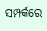ସମ୍ପର୍କରେ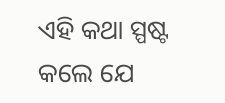ଏହି କଥା ସ୍ପଷ୍ଟ କଲେ ଯେ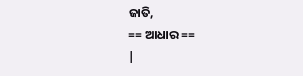ଜାତି,
== ଆଧାର ==
|